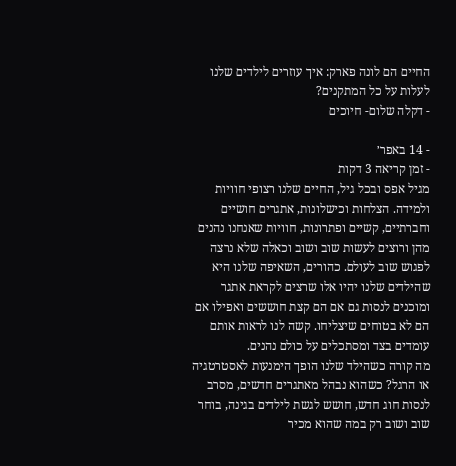החיים הם לונה פארק: איך עוזרים לילדים שלנו לעלות על כל המתקנים?
- דקלה שלום- חיוכים

- 14 באפר׳
- זמן קריאה 3 דקות
מגיל אפס ובכל גיל, החיים שלנו רצופי חוויות ולמידה. הצלחות וכישלונות, אתגרים חושיים וחברתיים, קשיים ופתרונות, חוויות שאנחנו נהנים מהן ורוצים לעשות שוב ושוב וכאלה שלא נרצה לפגוש שוב לעולם. כהורים, השאיפה שלנו היא שהילדים שלנו יהיו אלו שרצים לקראת אתגר ומוכנים לנסות גם אם הם קצת חוששים ואפילו אם הם לא בטוחים שיצליחו. קשה לנו לראות אותם עומדים בצד ומסתכלים על כולם נהנים.
מה קורה כשהילד שלנו הופך הימנעות לאסטרטגיה או הרגל? כשהוא נבהל מאתגרים חדשים, מסרב לנסות חוג חדש, חושש לגשת לילדים בגינה, בוחר שוב ושוב רק במה שהוא מכיר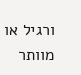ורגיל או מוותר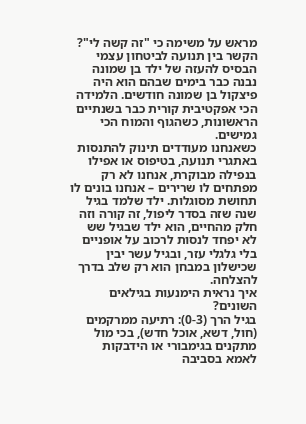מראש על משימה כי "זה קשה לי"?
הקשר בין תנועה לביטחון עצמי
הבסיס להעזה של ילד בן שמונה נבנה כבר בימים שבהם הוא היה פיצקול בן שמונה חודשים. הלמידה הכי אפקטיבית קורית כבר בשנתיים הראשונות, כשהגוף והמוח הכי גמישים.
כשאנחנו מעודדים תינוק להתנסות באתגרי תנועה, בטיפוס או אפילו בנפילה מבוקרת, אנחנו לא רק מפתחים לו שרירים – אנחנו בונים לו תחושת מסוגלות. ילד שלמד בגיל שנה שזה בסדר ליפול, זה קורה וזה חלק מהחיים, הוא ילד שבגיל שש לא יפחד לנסות לרכוב על אופניים בלי גלגלי עזר, ובגיל עשר יבין שכישלון במבחן הוא רק שלב בדרך להצלחה.
איך נראית הימנעות בגילאים השונים?
בגיל הרך (0-3): רתיעה ממרקמים (חול, דשא, אוכל חדש), בכי מול מתקנים בגימבורי או הידבקות לאמא בסביבה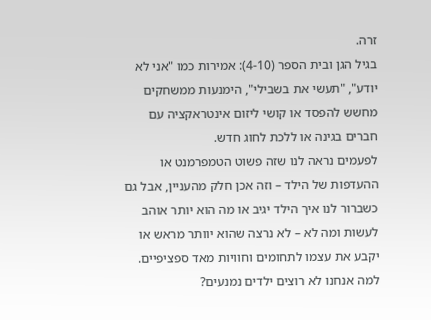זרה.
בגיל הגן ובית הספר (4-10): אמירות כמו "אני לא יודע", "תעשי את בשבילי", הימנעות ממשחקים מחשש להפסד או קושי ליזום אינטראקציה עם חברים בגינה או ללכת לחוג חדש.
לפעמים נראה לנו שזה פשוט הטמפרמנט או ההעדפות של הילד – וזה אכן חלק מהעניין, אבל גם כשברור לנו איך הילד יגיב או מה הוא יותר אוהב לעשות ומה לא – לא נרצה שהוא יוותר מראש או יקבע את עצמו לתחומים וחוויות מאד ספציפיים.
למה אנחנו לא רוצים ילדים נמנעים?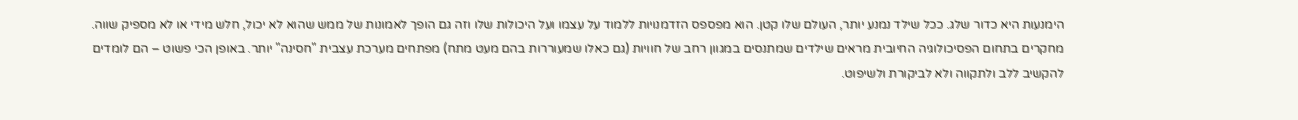הימנעות היא כדור שלג. ככל שילד נמנע יותר, העולם שלו קטן. הוא מפספס הזדמנויות ללמוד על עצמו ועל היכולות שלו וזה גם הופך לאמונות של ממש שהוא לא יכול, חלש מידי או לא מספיק שווה. מחקרים בתחום הפסיכולוגיה החיובית מראים שילדים שמתנסים במגוון רחב של חוויות (גם כאלו שמעוררות בהם מעט מתח) מפתחים מערכת עצבית "חסינה" יותר. באופן הכי פשוט – הם לומדים להקשיב ללב ולתקווה ולא לביקורת ולשיפוט.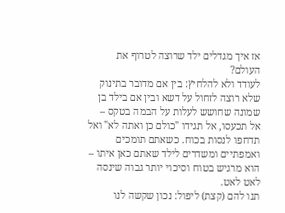אז איך מגדלים ילד שרוצה לטרוף את העולם?
לעודד ולא להלחיץ: בין אם מדובר בתינוק שלא רוצה לזחול על דשא ובין אם בילד בן שמונה שחושש לעלות על הבמה בטקס – אל תכעסו, אל תגידו "כולם כן ואתה לא" ואל תדחפו לנסות בכוח. כשאתם תומכים ואמפתיים ומשדרים לילד שאתם כאן איתו – הוא מרגיש בטוח וסיכוי יותר גבוה שינסה לאט לאט.
תנו להם (קצת) ליפול: נכון שקשה לנו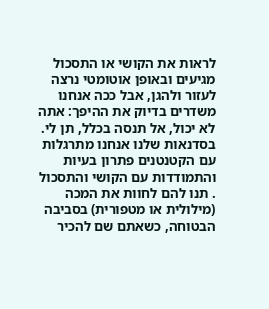לראות את הקושי או התסכול מגיעים ובאופן אוטומטי נרצה לעזור ולהגן, אבל ככה אנחנו משדרים בדיוק את ההיפך: אתה לא יכול, אל תנסה בכלל, תן לי. בסדנאות שלנו אנחנו מתרגלות עם הקטנטנים פתרון בעיות והתמודדות עם הקושי והתסכול . תנו להם לחוות את המכה (מילולית או מטפורית) בסביבה הבטוחה, כשאתם שם להכיר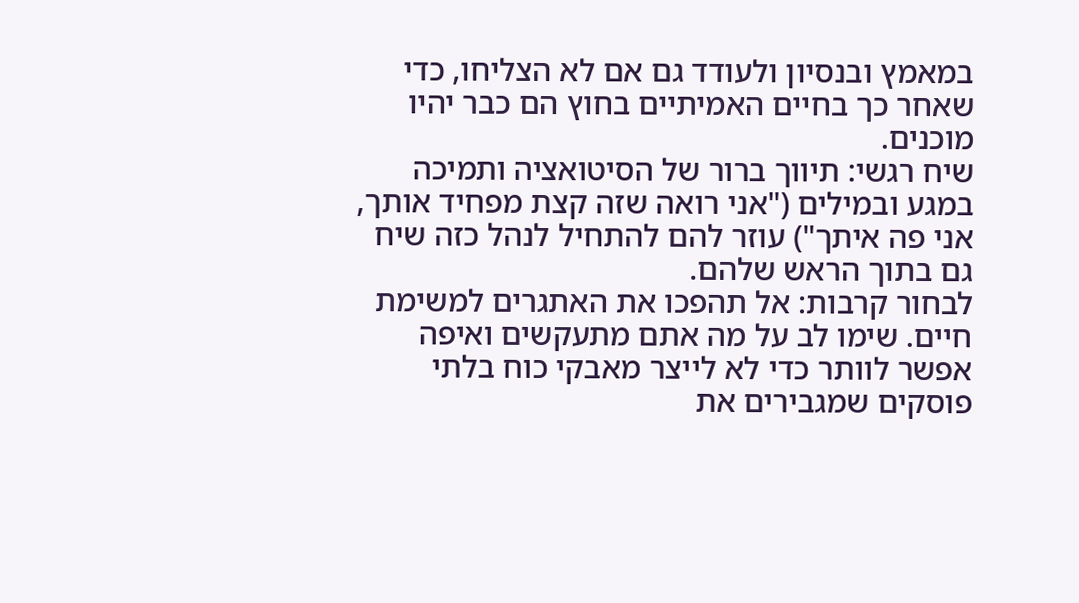במאמץ ובנסיון ולעודד גם אם לא הצליחו, כדי שאחר כך בחיים האמיתיים בחוץ הם כבר יהיו מוכנים.
שיח רגשי: תיווך ברור של הסיטואציה ותמיכה במגע ובמילים ("אני רואה שזה קצת מפחיד אותך, אני פה איתך") עוזר להם להתחיל לנהל כזה שיח גם בתוך הראש שלהם.
לבחור קרבות: אל תהפכו את האתגרים למשימת חיים. שימו לב על מה אתם מתעקשים ואיפה אפשר לוותר כדי לא לייצר מאבקי כוח בלתי פוסקים שמגבירים את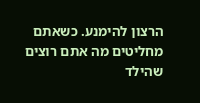הרצון להימנע. כשאתם מחליטים מה אתם רוצים שהילד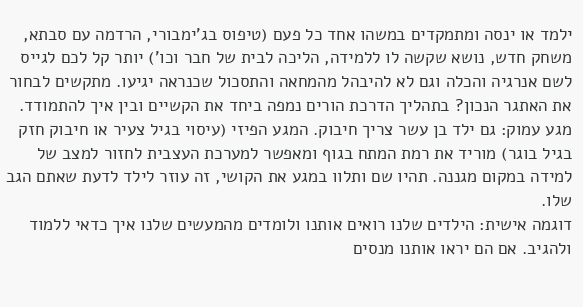ילמד או ינסה ומתמקדים במשהו אחד כל פעם (טיפוס בג'ימבורי, הרדמה עם סבתא, משחק חדש, נושא שקשה לו ללמידה, הליכה לבית של חבר וכו') יותר קל לכם לגייס לשם אנרגיה והכלה וגם לא להיבהל מהמחאה והתסכול שכנראה יגיעו. מתקשים לבחור את האתגר הנכון? בתהליך הדרכת הורים נמפה ביחד את הקשיים ובין איך להתמודד.
מגע עמוק: גם ילד בן עשר צריך חיבוק. המגע הפיזי (עיסוי בגיל צעיר או חיבוק חזק בגיל בוגר) מוריד את רמת המתח בגוף ומאפשר למערכת העצבית לחזור למצב של למידה במקום מגננה. תהיו שם ותלוו במגע את הקושי, זה עוזר לילד לדעת שאתם הגב שלו.
דוגמה אישית: הילדים שלנו רואים אותנו ולומדים מהמעשים שלנו איך כדאי ללמוד ולהגיב. אם הם יראו אותנו מנסים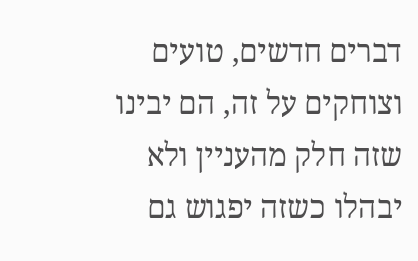דברים חדשים, טועים וצוחקים על זה, הם יבינו שזה חלק מהעניין ולא יבהלו כשזה יפגוש גם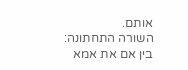אותם.
השורה התחתונה: בין אם את אמא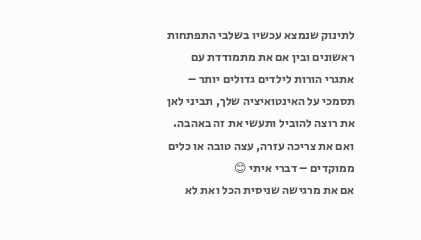לתינוק שנמצא עכשיו בשלבי התפתחות ראשונים ובין אם את מתמודדת עם אתגרי הורות לילדים גדולים יותר – תסמכי על האינטואיציה שלך, תביני לאן את רוצה להוביל ותעשי את זה באהבה. ואם את צריכה עזרה, עצה טובה או כלים ממוקדים – דברי איתי 😊
אם את מרגישה שניסית הכל ואת לא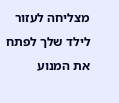מצליחה לעזור לילד שלך לפתח את המנוע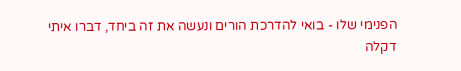הפנימי שלו - בואי להדרכת הורים ונעשה את זה ביחד, דברו איתי
דקלה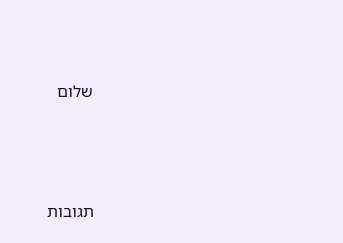שלום




תגובות